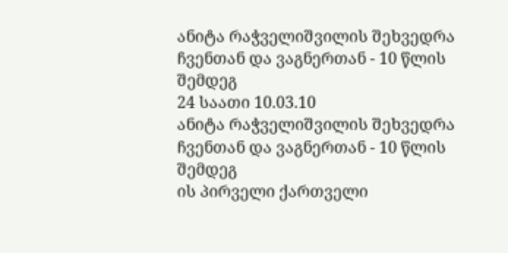ანიტა რაჭველიშვილის შეხვედრა ჩვენთან და ვაგნერთან - 10 წლის შემდეგ
24 საათი 10.03.10
ანიტა რაჭველიშვილის შეხვედრა ჩვენთან და ვაგნერთან - 10 წლის შემდეგ
ის პირველი ქართველი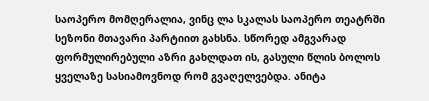საოპერო მომღერალია, ვინც ლა სკალას საოპერო თეატრში სეზონი მთავარი პარტიით გახსნა. სწორედ ამგვარად ფორმულირებული აზრი გახლდათ ის, გასული წლის ბოლოს ყველაზე სასიამოვნოდ რომ გვაღელვებდა. ანიტა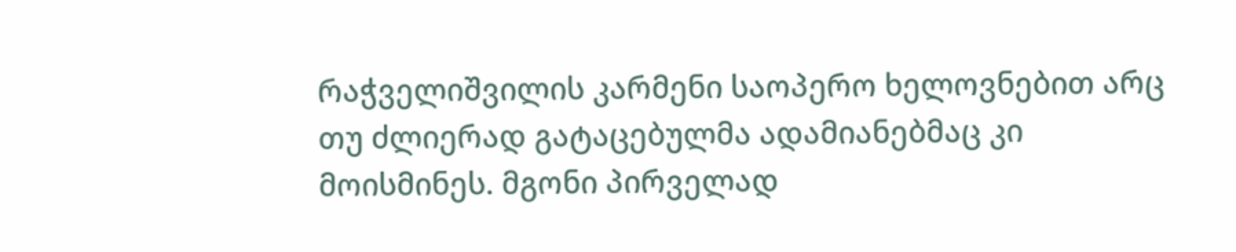რაჭველიშვილის კარმენი საოპერო ხელოვნებით არც თუ ძლიერად გატაცებულმა ადამიანებმაც კი მოისმინეს. მგონი პირველად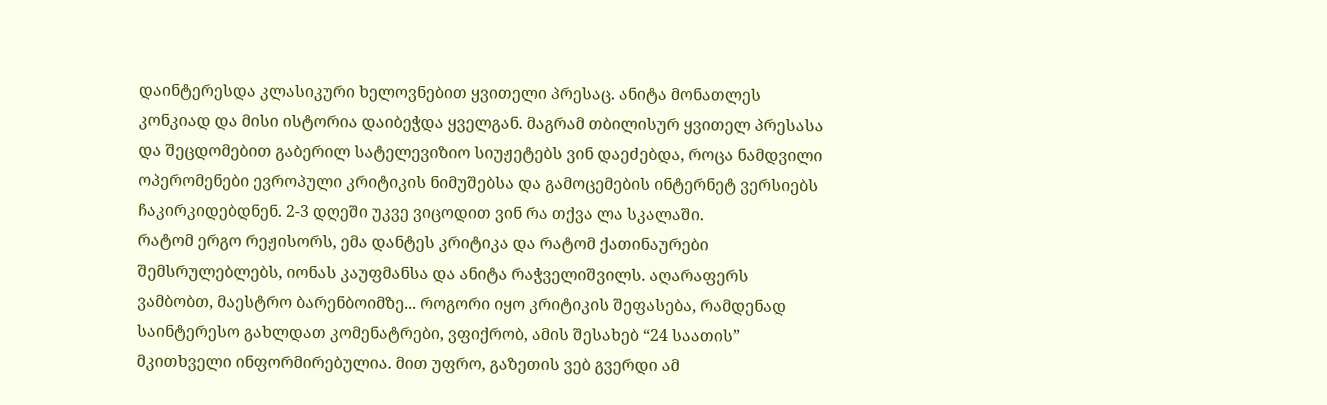დაინტერესდა კლასიკური ხელოვნებით ყვითელი პრესაც. ანიტა მონათლეს კონკიად და მისი ისტორია დაიბეჭდა ყველგან. მაგრამ თბილისურ ყვითელ პრესასა და შეცდომებით გაბერილ სატელევიზიო სიუჟეტებს ვინ დაეძებდა, როცა ნამდვილი ოპერომენები ევროპული კრიტიკის ნიმუშებსა და გამოცემების ინტერნეტ ვერსიებს ჩაკირკიდებდნენ. 2-3 დღეში უკვე ვიცოდით ვინ რა თქვა ლა სკალაში.
რატომ ერგო რეჟისორს, ემა დანტეს კრიტიკა და რატომ ქათინაურები შემსრულებლებს, იონას კაუფმანსა და ანიტა რაჭველიშვილს. აღარაფერს ვამბობთ, მაესტრო ბარენბოიმზე... როგორი იყო კრიტიკის შეფასება, რამდენად საინტერესო გახლდათ კომენატრები, ვფიქრობ, ამის შესახებ “24 საათის” მკითხველი ინფორმირებულია. მით უფრო, გაზეთის ვებ გვერდი ამ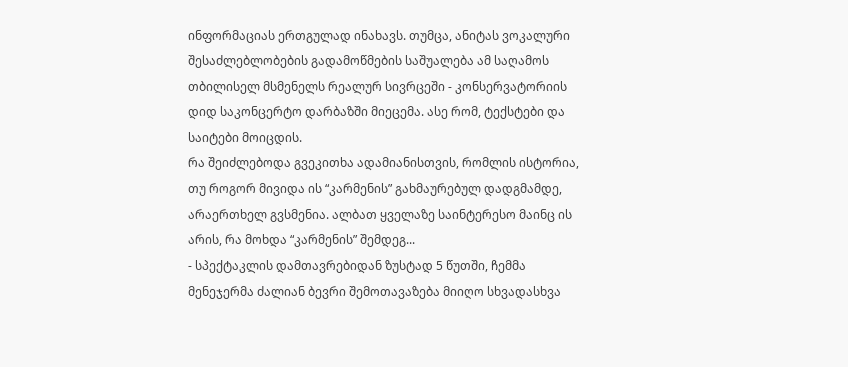ინფორმაციას ერთგულად ინახავს. თუმცა, ანიტას ვოკალური შესაძლებლობების გადამოწმების საშუალება ამ საღამოს თბილისელ მსმენელს რეალურ სივრცეში - კონსერვატორიის დიდ საკონცერტო დარბაზში მიეცემა. ასე რომ, ტექსტები და საიტები მოიცდის.
რა შეიძლებოდა გვეკითხა ადამიანისთვის, რომლის ისტორია, თუ როგორ მივიდა ის “კარმენის” გახმაურებულ დადგმამდე, არაერთხელ გვსმენია. ალბათ ყველაზე საინტერესო მაინც ის არის, რა მოხდა “კარმენის” შემდეგ...
- სპექტაკლის დამთავრებიდან ზუსტად 5 წუთში, ჩემმა მენეჯერმა ძალიან ბევრი შემოთავაზება მიიღო სხვადასხვა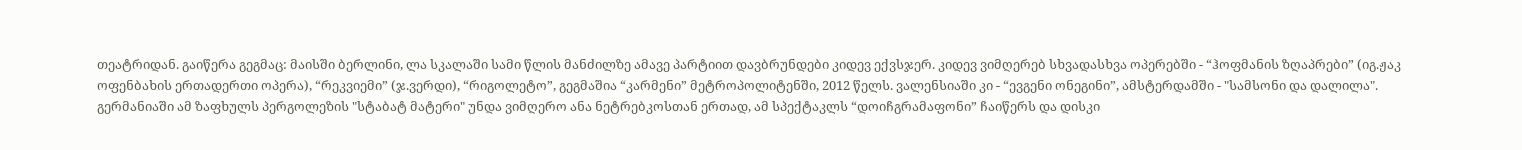თეატრიდან. გაიწერა გეგმაც: მაისში ბერლინი, ლა სკალაში სამი წლის მანძილზე ამავე პარტიით დავბრუნდები კიდევ ექვსჯერ. კიდევ ვიმღერებ სხვადასხვა ოპერებში - “ჰოფმანის ზღაპრები” (იგ.ჟაკ ოფენბახის ერთადერთი ოპერა), “რეკვიემი” (ჯ.ვერდი), “რიგოლეტო”, გეგმაშია “კარმენი” მეტროპოლიტენში, 2012 წელს. ვალენსიაში კი - “ევგენი ონეგინი”, ამსტერდამში - "სამსონი და დალილა". გერმანიაში ამ ზაფხულს პერგოლეზის "სტაბატ მატერი" უნდა ვიმღერო ანა ნეტრებკოსთან ერთად, ამ სპექტაკლს “დოიჩგრამაფონი” ჩაიწერს და დისკი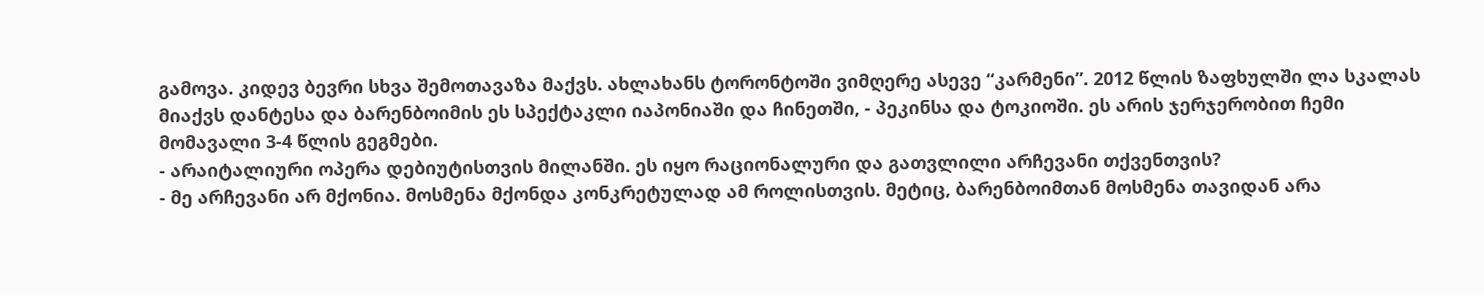გამოვა. კიდევ ბევრი სხვა შემოთავაზა მაქვს. ახლახანს ტორონტოში ვიმღერე ასევე “კარმენი”. 2012 წლის ზაფხულში ლა სკალას მიაქვს დანტესა და ბარენბოიმის ეს სპექტაკლი იაპონიაში და ჩინეთში, - პეკინსა და ტოკიოში. ეს არის ჯერჯერობით ჩემი მომავალი 3-4 წლის გეგმები.
- არაიტალიური ოპერა დებიუტისთვის მილანში. ეს იყო რაციონალური და გათვლილი არჩევანი თქვენთვის?
- მე არჩევანი არ მქონია. მოსმენა მქონდა კონკრეტულად ამ როლისთვის. მეტიც, ბარენბოიმთან მოსმენა თავიდან არა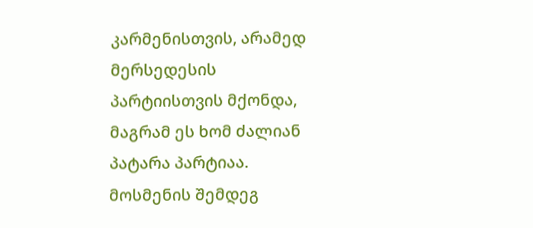კარმენისთვის, არამედ მერსედესის პარტიისთვის მქონდა, მაგრამ ეს ხომ ძალიან პატარა პარტიაა. მოსმენის შემდეგ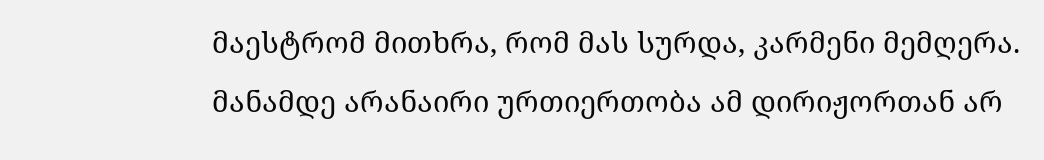მაესტრომ მითხრა, რომ მას სურდა, კარმენი მემღერა. მანამდე არანაირი ურთიერთობა ამ დირიჟორთან არ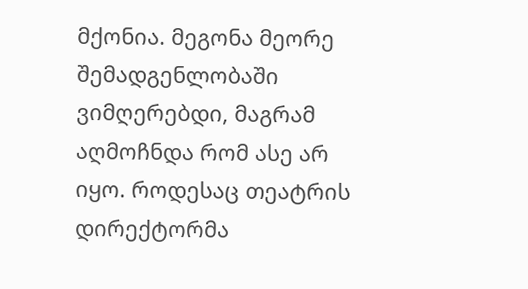მქონია. მეგონა მეორე შემადგენლობაში ვიმღერებდი, მაგრამ აღმოჩნდა რომ ასე არ იყო. როდესაც თეატრის დირექტორმა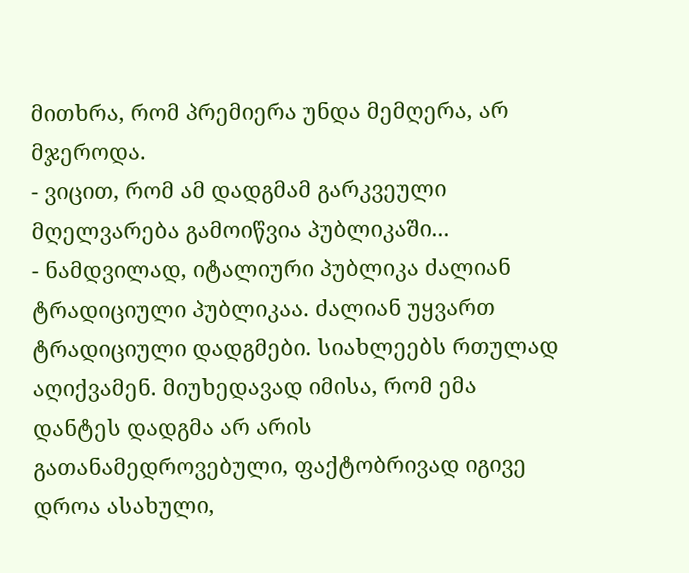მითხრა, რომ პრემიერა უნდა მემღერა, არ მჯეროდა.
- ვიცით, რომ ამ დადგმამ გარკვეული მღელვარება გამოიწვია პუბლიკაში...
- ნამდვილად, იტალიური პუბლიკა ძალიან ტრადიციული პუბლიკაა. ძალიან უყვართ ტრადიციული დადგმები. სიახლეებს რთულად აღიქვამენ. მიუხედავად იმისა, რომ ემა დანტეს დადგმა არ არის გათანამედროვებული, ფაქტობრივად იგივე დროა ასახული,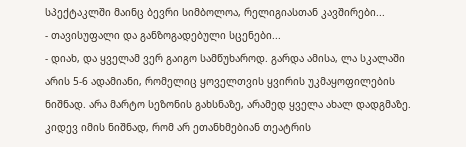სპექტაკლში მაინც ბევრი სიმბოლოა, რელიგიასთან კავშირები...
- თავისუფალი და განზოგადებული სცენები...
- დიახ, და ყველამ ვერ გაიგო სამწუხაროდ. გარდა ამისა, ლა სკალაში არის 5-6 ადამიანი, რომელიც ყოველთვის ყვირის უკმაყოფილების ნიშნად. არა მარტო სეზონის გახსნაზე, არამედ ყველა ახალ დადგმაზე. კიდევ იმის ნიშნად, რომ არ ეთანხმებიან თეატრის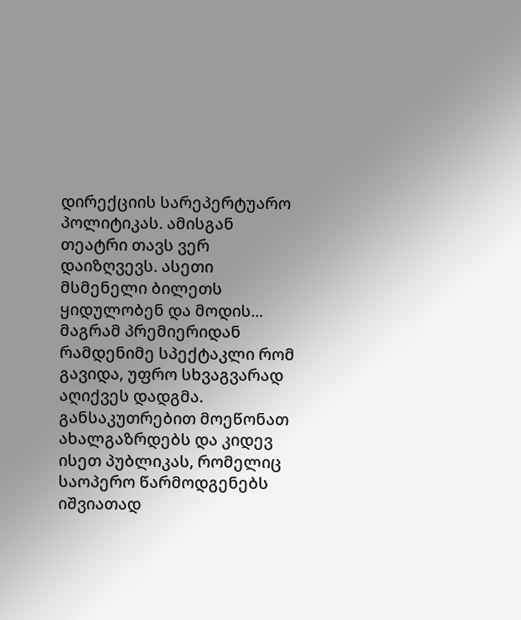დირექციის სარეპერტუარო პოლიტიკას. ამისგან თეატრი თავს ვერ დაიზღვევს. ასეთი მსმენელი ბილეთს ყიდულობენ და მოდის...
მაგრამ პრემიერიდან რამდენიმე სპექტაკლი რომ გავიდა, უფრო სხვაგვარად აღიქვეს დადგმა. განსაკუთრებით მოეწონათ ახალგაზრდებს და კიდევ ისეთ პუბლიკას, რომელიც საოპერო წარმოდგენებს იშვიათად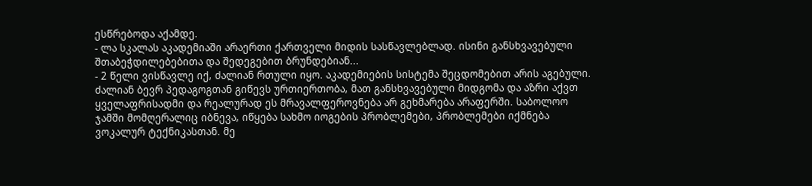ესწრებოდა აქამდე.
- ლა სკალას აკადემიაში არაერთი ქართველი მიდის სასწავლებლად. ისინი განსხვავებული შთაბეჭდილებებითა და შედეგებით ბრუნდებიან...
- 2 წელი ვისწავლე იქ, ძალიან რთული იყო. აკადემიების სისტემა შეცდომებით არის აგებული. ძალიან ბევრ პედაგოგთან გიწევს ურთიერთობა, მათ განსხვავებული მიდგომა და აზრი აქვთ ყველაფრისადმი და რეალურად ეს მრავალფეროვნება არ გეხმარება არაფერში. საბოლოო ჯამში მომღერალიც იბნევა, იწყება სახმო იოგების პრობლემები, პრობლემები იქმნება ვოკალურ ტექნიკასთან. მე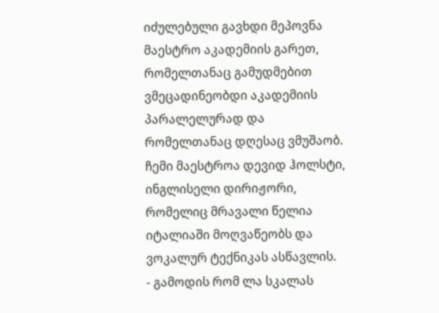იძულებული გავხდი მეპოვნა მაესტრო აკადემიის გარეთ, რომელთანაც გამუდმებით ვმეცადინეობდი აკადემიის პარალელურად და რომელთანაც დღესაც ვმუშაობ. ჩემი მაესტროა დევიდ ჰოლსტი, ინგლისელი დირიჟორი, რომელიც მრავალი წელია იტალიაში მოღვაწეობს და ვოკალურ ტექნიკას ასწავლის.
- გამოდის რომ ლა სკალას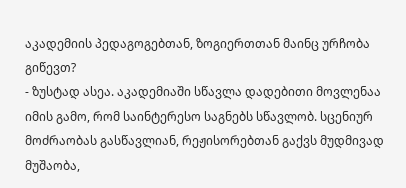აკადემიის პედაგოგებთან, ზოგიერთთან მაინც ურჩობა გიწევთ?
- ზუსტად ასეა. აკადემიაში სწავლა დადებითი მოვლენაა იმის გამო, რომ საინტერესო საგნებს სწავლობ. სცენიურ მოძრაობას გასწავლიან, რეჟისორებთან გაქვს მუდმივად მუშაობა,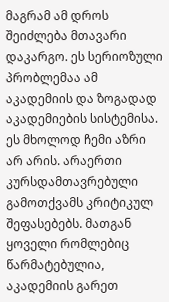მაგრამ ამ დროს შეიძლება მთავარი დაკარგო. ეს სერიოზული პრობლემაა ამ აკადემიის და ზოგადად აკადემიების სისტემისა. ეს მხოლოდ ჩემი აზრი არ არის. არაერთი კურსდამთავრებული გამოთქვამს კრიტიკულ შეფასებებს. მათგან ყოველი რომლებიც წარმატებულია, აკადემიის გარეთ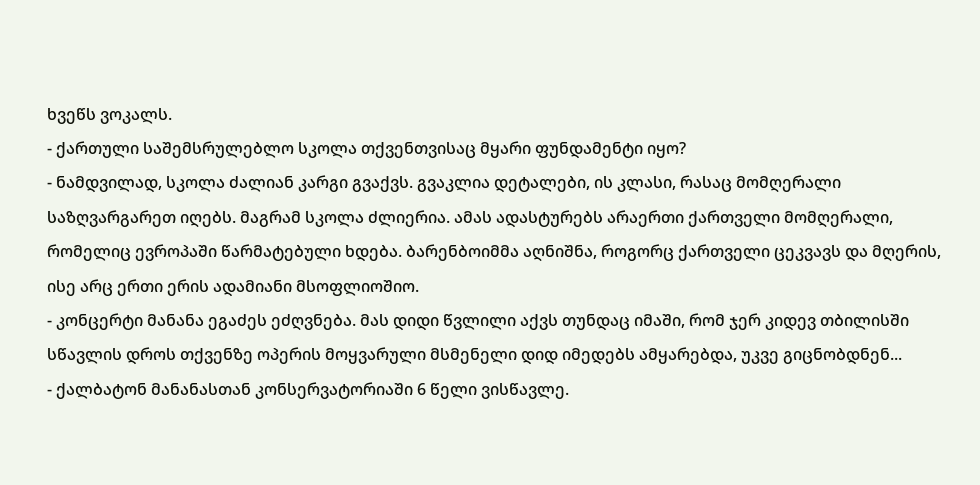ხვეწს ვოკალს.
- ქართული საშემსრულებლო სკოლა თქვენთვისაც მყარი ფუნდამენტი იყო?
- ნამდვილად, სკოლა ძალიან კარგი გვაქვს. გვაკლია დეტალები, ის კლასი, რასაც მომღერალი საზღვარგარეთ იღებს. მაგრამ სკოლა ძლიერია. ამას ადასტურებს არაერთი ქართველი მომღერალი, რომელიც ევროპაში წარმატებული ხდება. ბარენბოიმმა აღნიშნა, როგორც ქართველი ცეკვავს და მღერის, ისე არც ერთი ერის ადამიანი მსოფლიოშიო.
- კონცერტი მანანა ეგაძეს ეძღვნება. მას დიდი წვლილი აქვს თუნდაც იმაში, რომ ჯერ კიდევ თბილისში სწავლის დროს თქვენზე ოპერის მოყვარული მსმენელი დიდ იმედებს ამყარებდა, უკვე გიცნობდნენ...
- ქალბატონ მანანასთან კონსერვატორიაში 6 წელი ვისწავლე.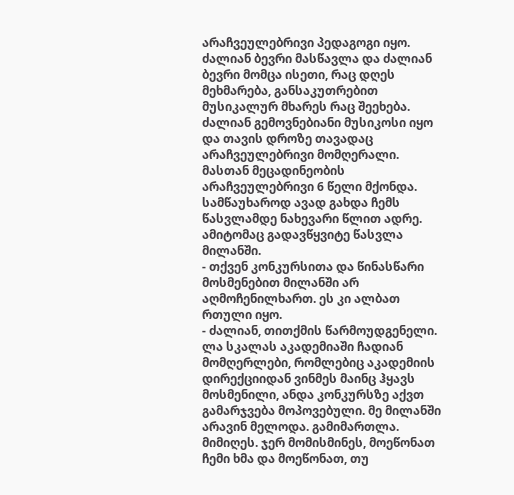არაჩვეულებრივი პედაგოგი იყო. ძალიან ბევრი მასწავლა და ძალიან ბევრი მომცა ისეთი, რაც დღეს მეხმარება, განსაკუთრებით მუსიკალურ მხარეს რაც შეეხება. ძალიან გემოვნებიანი მუსიკოსი იყო და თავის დროზე თავადაც არაჩვეულებრივი მომღერალი. მასთან მეცადინეობის არაჩვეულებრივი 6 წელი მქონდა. სამწაუხაროდ ავად გახდა ჩემს წასვლამდე ნახევარი წლით ადრე. ამიტომაც გადავწყვიტე წასვლა მილანში.
- თქვენ კონკურსითა და წინასწარი მოსმენებით მილანში არ აღმოჩენილხართ. ეს კი ალბათ რთული იყო.
- ძალიან, თითქმის წარმოუდგენელი. ლა სკალას აკადემიაში ჩადიან მომღერლები, რომლებიც აკადემიის დირექციიდან ვინმეს მაინც ჰყავს მოსმენილი, ანდა კონკურსზე აქვთ გამარჯვება მოპოვებული. მე მილანში არავინ მელოდა. გამიმართლა. მიმიღეს. ჯერ მომისმინეს, მოეწონათ ჩემი ხმა და მოეწონათ, თუ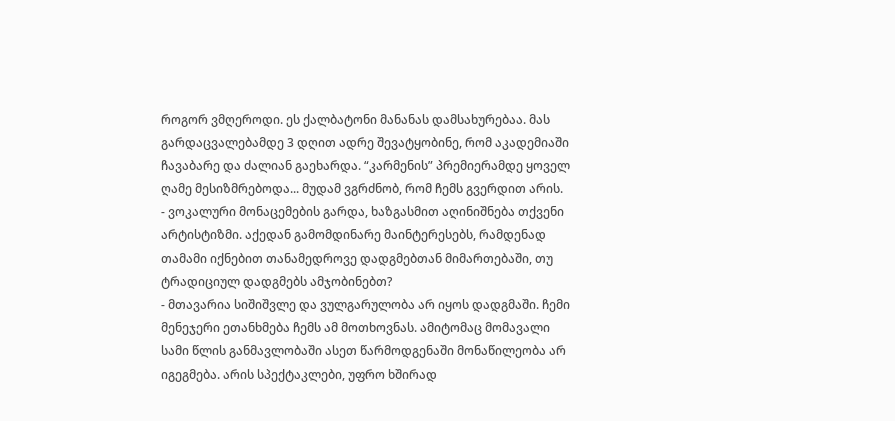როგორ ვმღეროდი. ეს ქალბატონი მანანას დამსახურებაა. მას გარდაცვალებამდე 3 დღით ადრე შევატყობინე, რომ აკადემიაში ჩავაბარე და ძალიან გაეხარდა. “კარმენის” პრემიერამდე ყოველ ღამე მესიზმრებოდა... მუდამ ვგრძნობ, რომ ჩემს გვერდით არის.
- ვოკალური მონაცემების გარდა, ხაზგასმით აღინიშნება თქვენი არტისტიზმი. აქედან გამომდინარე მაინტერესებს, რამდენად თამამი იქნებით თანამედროვე დადგმებთან მიმართებაში, თუ ტრადიციულ დადგმებს ამჯობინებთ?
- მთავარია სიშიშვლე და ვულგარულობა არ იყოს დადგმაში. ჩემი მენეჯერი ეთანხმება ჩემს ამ მოთხოვნას. ამიტომაც მომავალი სამი წლის განმავლობაში ასეთ წარმოდგენაში მონაწილეობა არ იგეგმება. არის სპექტაკლები, უფრო ხშირად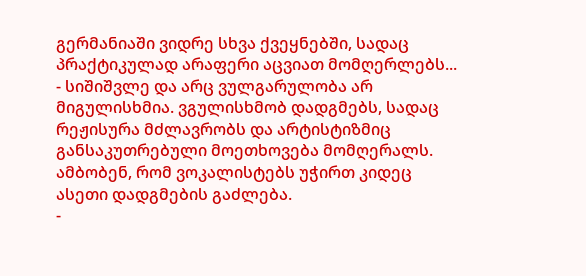გერმანიაში ვიდრე სხვა ქვეყნებში, სადაც პრაქტიკულად არაფერი აცვიათ მომღერლებს...
- სიშიშვლე და არც ვულგარულობა არ მიგულისხმია. ვგულისხმობ დადგმებს, სადაც რეჟისურა მძლავრობს და არტისტიზმიც განსაკუთრებული მოეთხოვება მომღერალს. ამბობენ, რომ ვოკალისტებს უჭირთ კიდეც ასეთი დადგმების გაძლება.
-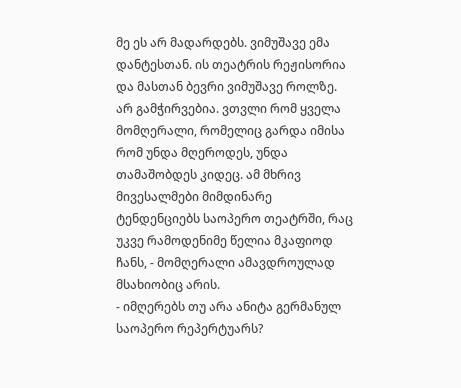მე ეს არ მადარდებს. ვიმუშავე ემა დანტესთან. ის თეატრის რეჟისორია და მასთან ბევრი ვიმუშავე როლზე. არ გამჭირვებია. ვთვლი რომ ყველა მომღერალი, რომელიც გარდა იმისა რომ უნდა მღეროდეს, უნდა თამაშობდეს კიდეც. ამ მხრივ მივესალმები მიმდინარე ტენდენციებს საოპერო თეატრში, რაც უკვე რამოდენიმე წელია მკაფიოდ ჩანს, - მომღერალი ამავდროულად მსახიობიც არის.
- იმღერებს თუ არა ანიტა გერმანულ საოპერო რეპერტუარს?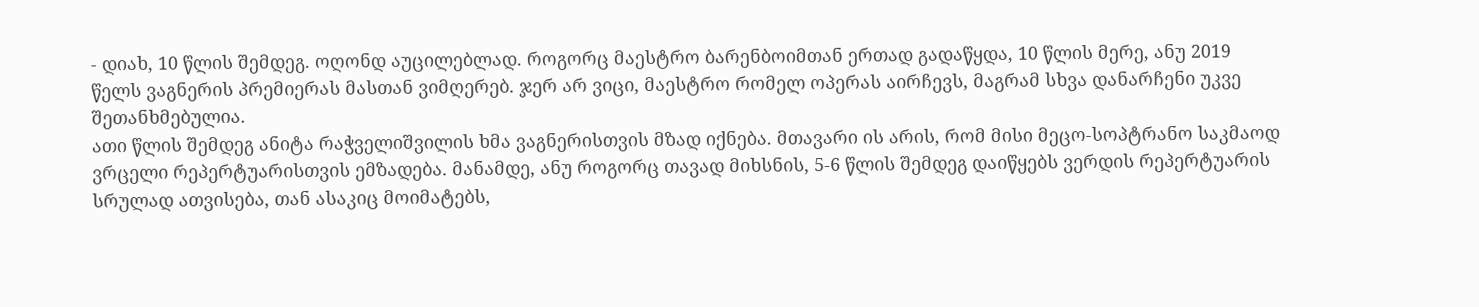- დიახ, 10 წლის შემდეგ. ოღონდ აუცილებლად. როგორც მაესტრო ბარენბოიმთან ერთად გადაწყდა, 10 წლის მერე, ანუ 2019 წელს ვაგნერის პრემიერას მასთან ვიმღერებ. ჯერ არ ვიცი, მაესტრო რომელ ოპერას აირჩევს, მაგრამ სხვა დანარჩენი უკვე შეთანხმებულია.
ათი წლის შემდეგ ანიტა რაჭველიშვილის ხმა ვაგნერისთვის მზად იქნება. მთავარი ის არის, რომ მისი მეცო-სოპტრანო საკმაოდ ვრცელი რეპერტუარისთვის ემზადება. მანამდე, ანუ როგორც თავად მიხსნის, 5-6 წლის შემდეგ დაიწყებს ვერდის რეპერტუარის სრულად ათვისება, თან ასაკიც მოიმატებს,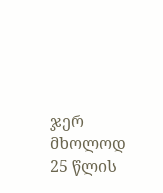ჯერ მხოლოდ 25 წლის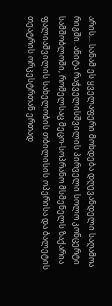არის... სანამ ეს ყველაფერი მოხდება დღევანდელი საღამოა რიგში. ანიტა რაჭველისშვილის პირველი სოლო კონცერტი სამშობლოში, რომელსაც მეცო-სოპრანო მსმენელს ზაქარია ფალიაშვილის სახელობის თბილისის ოპერისა და ბალეტის თეატრის ორკესტრთან ერთად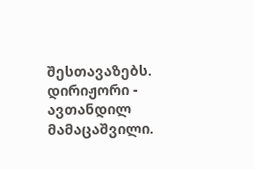შესთავაზებს. დირიჟორი - ავთანდილ მამაცაშვილი.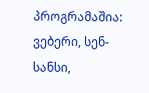პროგრამაშია: ვებერი, სენ-სანსი,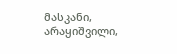მასკანი, არაყიშვილი,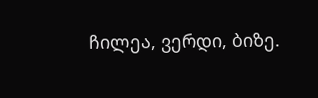ჩილეა, ვერდი, ბიზე.